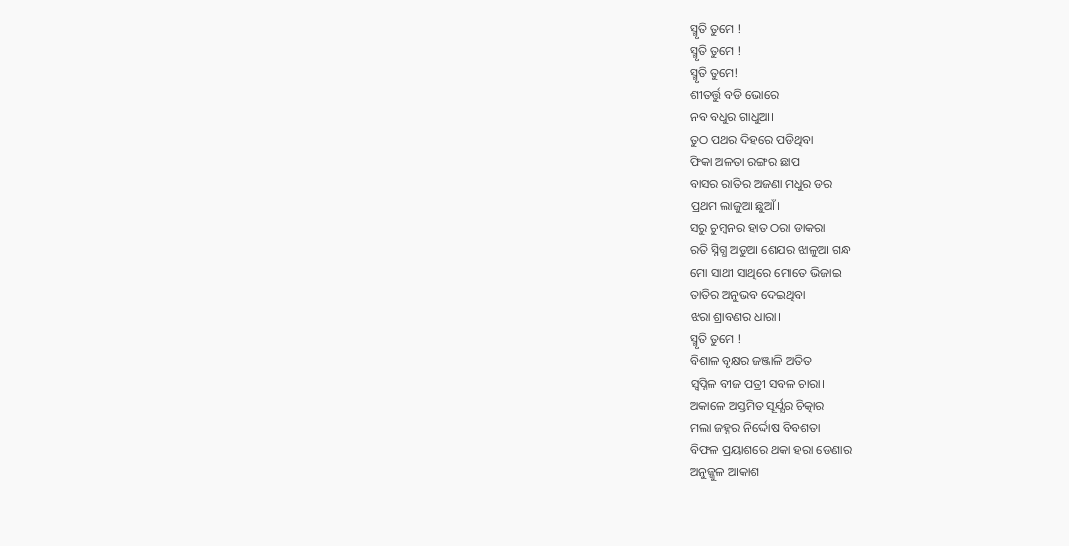ସ୍ମୃତି ତୁମେ !
ସ୍ମୃତି ତୁମେ !
ସ୍ମୃତି ତୁମେ!
ଶୀତର୍ତ୍ତୁ ବଡି ଭୋରେ
ନବ ବଧୁର ଗାଧୁଆ।
ତୁଠ ପଥର ଦିହରେ ପଡିଥିବା
ଫିକା ଅଳତା ରଙ୍ଗର ଛାପ
ବାସର ରାତିର ଅଜଣା ମଧୁର ଡର
ପ୍ରଥମ ଲାଜୁଆ ଛୁଆଁ।
ସରୁ ଚୁମ୍ବନର ହାତ ଠରା ଡାକରା
ରତି ସ୍ନିଗ୍ଧ ଅଡୁଆ ଶେଯର ଝାଳୁଆ ଗନ୍ଧ
ମୋ ସାଥୀ ସାଥିରେ ମୋତେ ଭିଜାଇ
ତାତିର ଅନୁଭବ ଦେଇଥିବା
ଝରା ଶ୍ରାବଣର ଧାରା।
ସ୍ମୃତି ତୁମେ !
ବିଶାଳ ବୃକ୍ଷର ଜଞ୍ଜାଳି ଅତିତ
ସ୍ବପ୍ନିଳ ବୀଜ ପତ୍ରୀ ସବଳ ଚାରା।
ଅକାଳେ ଅସ୍ତମିତ ସୂର୍ଯ୍ଯର ଚିତ୍କାର
ମଲା ଜହ୍ନର ନିର୍ଦ୍ଦୋଷ ବିବଶତା
ବିଫଳ ପ୍ରୟାଶରେ ଥକା ହରା ଡେଣାର
ଅନୁଜ୍ଜୁଳ ଆକାଶ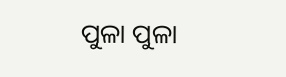ପୁଳା ପୁଳା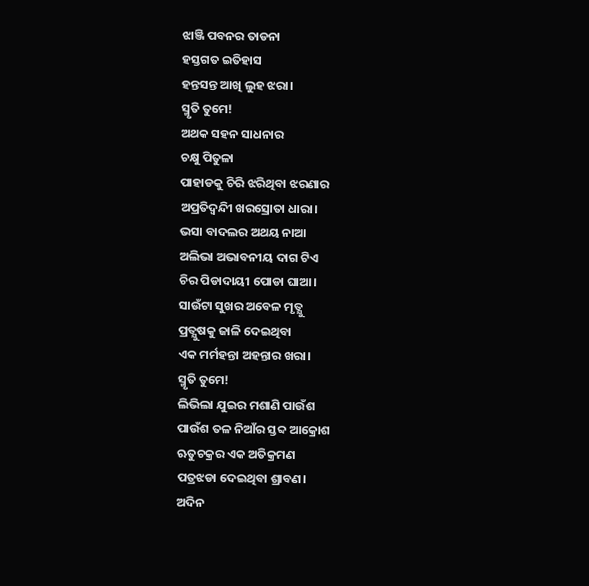ଝାଞ୍ଜି ପବନର ତାଡନା
ହସ୍ତଗତ ଇତିହାସ
ହନ୍ତସନ୍ତ ଆଖି ଲୁହ ଝରା।
ସ୍ମୃତି ତୁମେ!
ଅଥକ ସହନ ସାଧନାର
ଚକ୍ଷୁ ପିତୁଳା
ପାହାଡକୁ ଚିରି ଝରିଥିବା ଝରଣାର
ଅପ୍ରତିଦ୍ବନ୍ଦିୀ ଖରସ୍ରୋତା ଧାରା।
ଭସା ବାଦଲର ଅଥୟ ନାଆ
ଅଲିଭା ଅଭାବନୀୟ ଦାଗ ଟିଏ
ଚିର ପିଡାଦାୟୀ ପୋଡା ଘାଆ।
ସାଉଁଟା ସୁଖର ଅବେଳ ମୃତ୍ଯୁ
ପ୍ରତ୍ଯୁଷକୁ ଜାଳି ଦେଇଥିବା
ଏକ ମର୍ମହନ୍ତା ଅହନ୍ତାର ଖରା।
ସ୍ମୃତି ତୁମେ!
ଲିଭିଲା ଯୁଇର ମଶାଣି ପାଉଁଶ
ପାଉଁଶ ତଳ ନିଆଁର ସ୍ତବ୍ଦ ଆକ୍ରୋଶ
ଋତୁଚକ୍ରର ଏକ ଅତିକ୍ରମଣ
ପତ୍ରଝଡା ଦେଇଥିବା ଶ୍ରାବଣ।
ଅଦିନ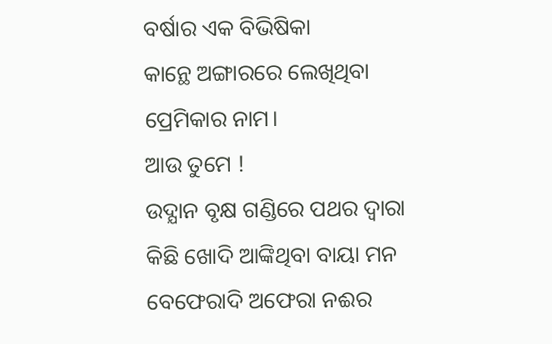ବର୍ଷାର ଏକ ବିଭିଷିକା
କାନ୍ଥେ ଅଙ୍ଗାରରେ ଲେଖିଥିବା
ପ୍ରେମିକାର ନାମ।
ଆଉ ତୁମେ !
ଉଦ୍ଯାନ ବୃକ୍ଷ ଗଣ୍ଡିରେ ପଥର ଦ୍ବାରା
କିଛି ଖୋଦି ଆଙ୍କିଥିବା ବାୟା ମନ
ବେଫେରାଦି ଅଫେରା ନଈର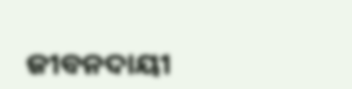ଜୀବନଦାୟୀ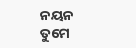ନୟନ
ତୁମେ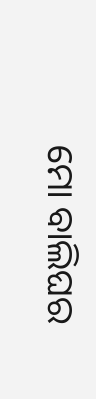ମୋ ବାଲିଘର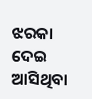ଝରକା ଦେଇ ଆସିଥିବା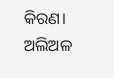କିରଣ।
ଅଲିଅଳ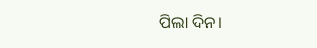ପିଲା ଦିନ।